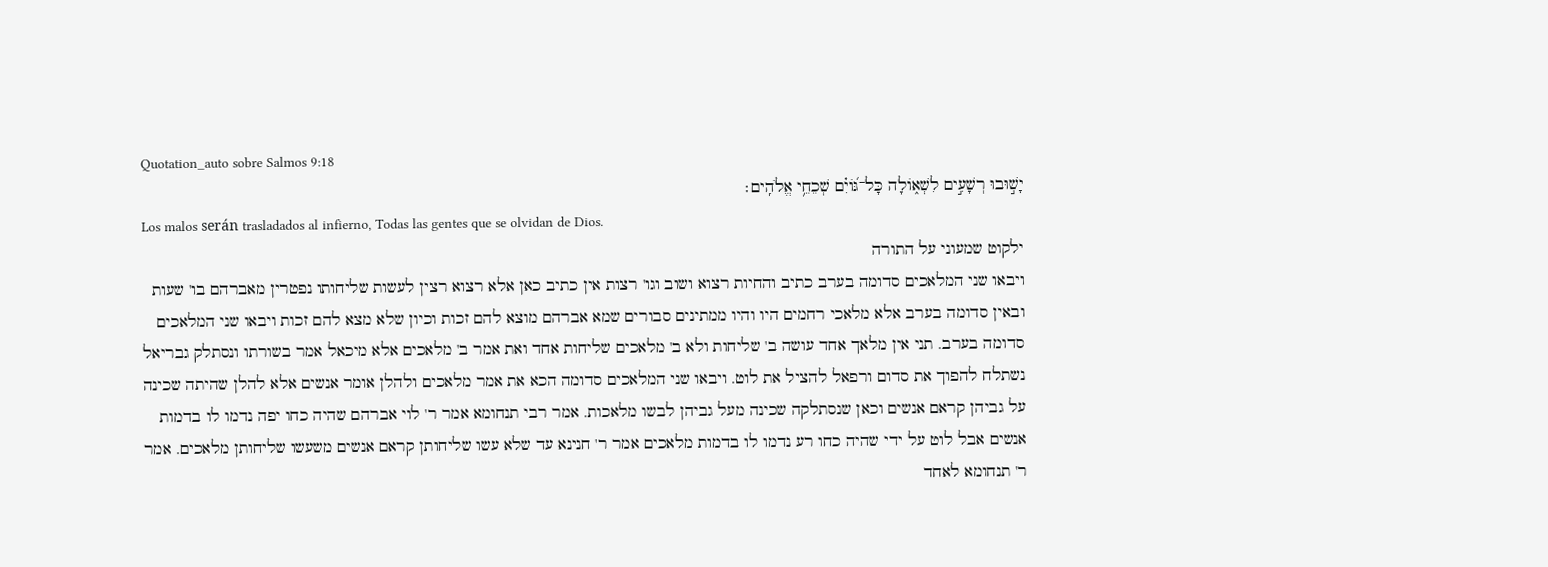Quotation_auto sobre Salmos 9:18
יָשׁ֣וּבוּ רְשָׁעִ֣ים לִשְׁא֑וֹלָה כָּל־גּ֝וֹיִ֗ם שְׁכֵחֵ֥י אֱלֹהִֽים׃
Los malos serán trasladados al infierno, Todas las gentes que se olvidan de Dios.
ילקוט שמעוני על התורה
ויבאו שני המלאכים סדומה בערב כתיב והחיות רצוא ושוב וגו' רצות אין כתיב כאן אלא רצוא רצין לעשות שליחותו נפטרין מאברהם בו' שעות ובאין סדומה בערב אלא מלאכי רחמים היו והיו ממתינים סבורים שמא אברהם מוצא להם זכות וכיון שלא מצא להם זכות ויבאו שני המלאכים סדומה בערב. תני אין מלאך אחד עושה ב' שליחות ולא ב' מלאכים שליחות אחד ואת אמר ב' מלאכים אלא מיכאל אמר בשורתו ונסתלק גבריאל נשתלח להפוך את סדום ורפאל להציל את לוט. ויבאו שני המלאכים סדומה הכא את אמר מלאכים ולהלן אומר אנשים אלא להלן שהיתה שכינה על גביהן קראם אנשים וכאן שנסתלקה שכינה מעל גביהן לבשו מלאכות. אמר רבי תנחומא אמר ר' לוי אברהם שהיה כחו יפה נדמו לו בדמות אנשים אבל לוט על ידי שהיה כחו רע נדמו לו בדמות מלאכים אמר ר' חנינא עד שלא עשו שליחותן קראם אנשים משעשו שליחותן מלאכים. אמר ר' תנחומא לאחד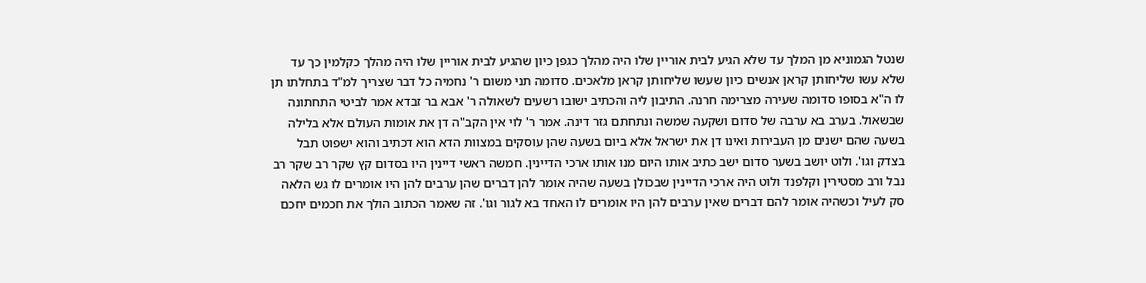שנטל הגמוניא מן המלך עד שלא הגיע לבית אוריין שלו היה מהלך כגפן כיון שהגיע לבית אוריין שלו היה מהלך כקלמין כך עד שלא עשו שליחותן קראן אנשים כיון שעשו שליחותן קראן מלאכים. סדומה תני משום ר' נחמיה כל דבר שצריך למ"ד בתחלתו תן לו ה"א בסופו סדומה שעירה מצרימה חרנה. התיבון ליה והכתיב ישובו רשעים לשאולה ר' אבא בר זבדא אמר לביטי התחתונה שבשאול. בערב בא ערבה של סדום ושקעה שמשה ונתחתם גזר דינה. אמר ר' לוי אין הקב"ה דן את אומות העולם אלא בלילה בשעה שהם ישנים מן העבירות ואינו דן את ישראל אלא ביום בשעה שהן עוסקים במצוות הדא הוא דכתיב והוא ישפוט תבל בצדק וגו'. ולוט יושב בשער סדום ישב כתיב אותו היום מנו אותו ארכי הדיינין. חמשה ראשי דיינין היו בסדום קץ שקר רב שקר רב נבל ורב מסטירין וקלפנד ולוט היה ארכי הדיינין שבכולן בשעה שהיה אומר להן דברים שהן ערבים להן היו אומרים לו גש הלאה סק לעיל וכשהיה אומר להם דברים שאין ערבים להן היו אומרים לו האחד בא לגור וגו'. זה שאמר הכתוב הולך את חכמים יחכם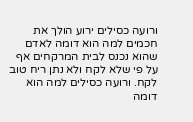ורועה כסילים ירוע הולך את חכמים למה הוא דומה לאדם שהוא נכנס לבית המרקחים אף על פי שלא לקח ולא נתן ריח טוב לקח. ורועה כסילים למה הוא דומה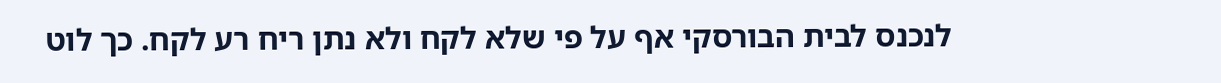לנכנס לבית הבורסקי אף על פי שלא לקח ולא נתן ריח רע לקח. כך לוט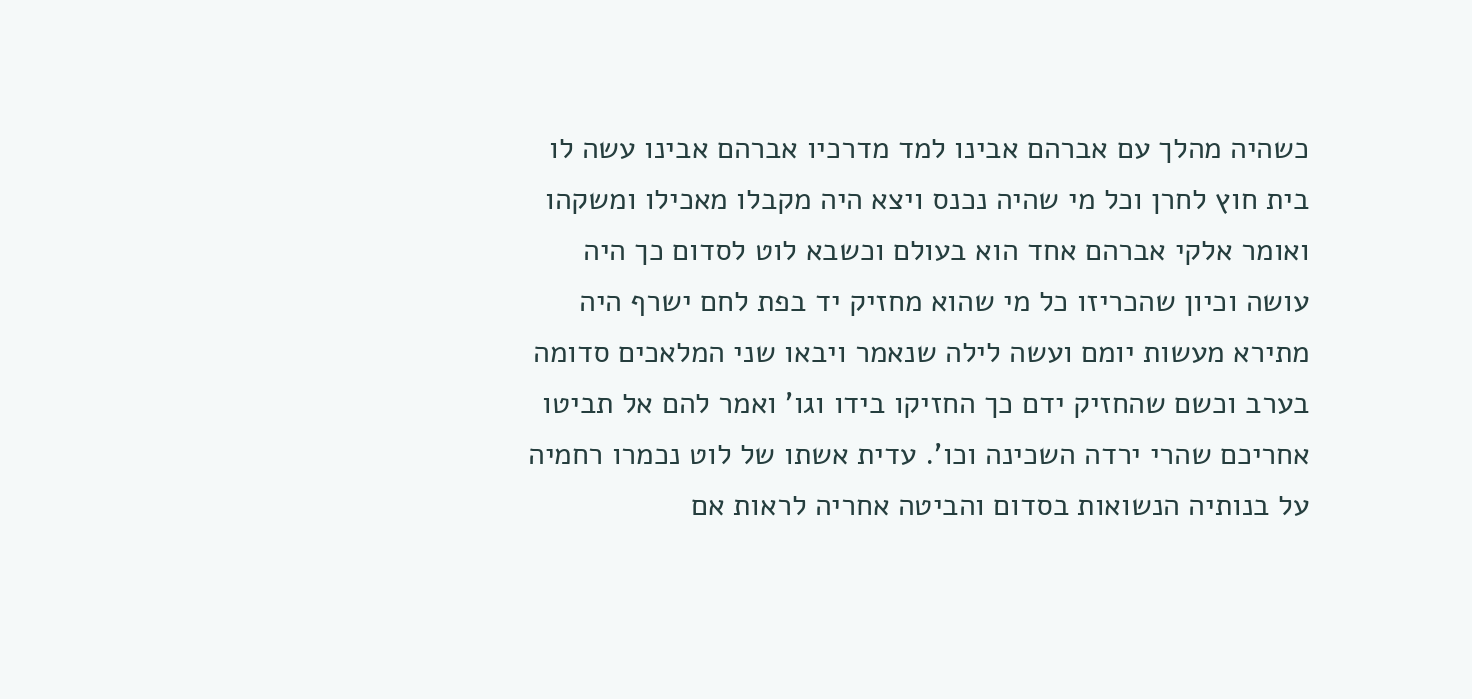כשהיה מהלך עם אברהם אבינו למד מדרכיו אברהם אבינו עשה לו בית חוץ לחרן וכל מי שהיה נכנס ויצא היה מקבלו מאכילו ומשקהו ואומר אלקי אברהם אחד הוא בעולם וכשבא לוט לסדום כך היה עושה וכיון שהכריזו כל מי שהוא מחזיק יד בפת לחם ישרף היה מתירא מעשות יומם ועשה לילה שנאמר ויבאו שני המלאכים סדומה בערב וכשם שהחזיק ידם כך החזיקו בידו וגו' ואמר להם אל תביטו אחריכם שהרי ירדה השכינה וכו'. עדית אשתו של לוט נכמרו רחמיה על בנותיה הנשואות בסדום והביטה אחריה לראות אם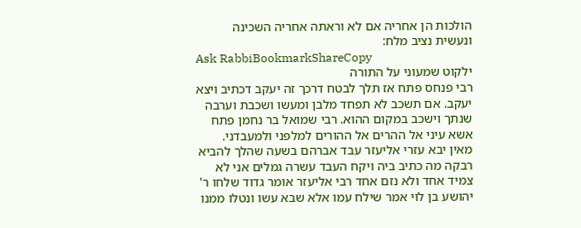הולכות הן אחריה אם לא וראתה אחריה השכינה ונעשית נציב מלח:
Ask RabbiBookmarkShareCopy
ילקוט שמעוני על התורה
רבי פנחס פתח אז תלך לבטח דרכך זה יעקב דכתיב ויצא יעקב. אם תשכב לא תפחד מלבן ומעשו ושכבת וערבה שנתך וישכב במקום ההוא. רבי שמואל בר נחמן פתח אשא עיני אל ההרים אל ההורים למלפני ולמעבדני. מאין יבא עזרי אליעזר עבד אברהם בשעה שהלך להביא רבקה מה כתיב ביה ויקח העבד עשרה גמלים אני לא צמיד אחד ולא נזם אחד רבי אליעזר אומר גדוד שלחו ר' יהושע בן לוי אמר שילח עמו אלא שבא עשו ונטלו ממנו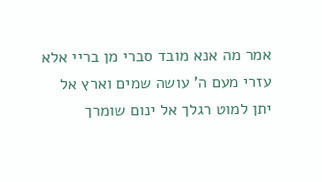אמר מה אנא מובד סברי מן בריי אלא עזרי מעם ה' עושה שמים וארץ אל יתן למוט רגלך אל ינום שומרך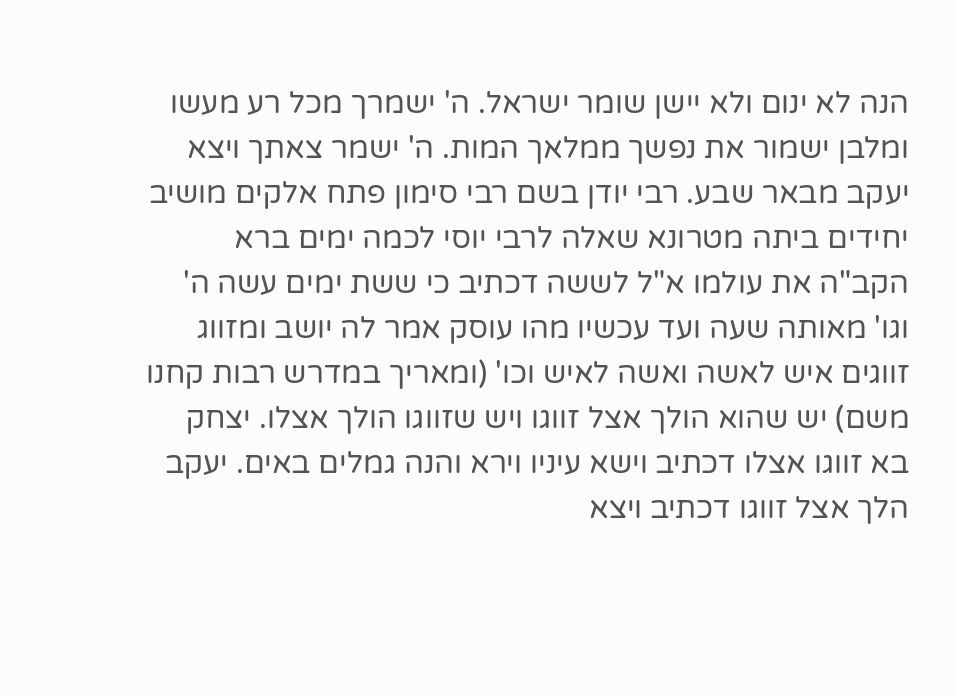הנה לא ינום ולא יישן שומר ישראל. ה' ישמרך מכל רע מעשו ומלבן ישמור את נפשך ממלאך המות. ה' ישמר צאתך ויצא יעקב מבאר שבע. רבי יודן בשם רבי סימון פתח אלקים מושיב יחידים ביתה מטרונא שאלה לרבי יוסי לכמה ימים ברא הקב"ה את עולמו א"ל לששה דכתיב כי ששת ימים עשה ה' וגו' מאותה שעה ועד עכשיו מהו עוסק אמר לה יושב ומזווג זווגים איש לאשה ואשה לאיש וכו' (ומאריך במדרש רבות קחנו משם) יש שהוא הולך אצל זווגו ויש שזווגו הולך אצלו. יצחק בא זווגו אצלו דכתיב וישא עיניו וירא והנה גמלים באים. יעקב הלך אצל זווגו דכתיב ויצא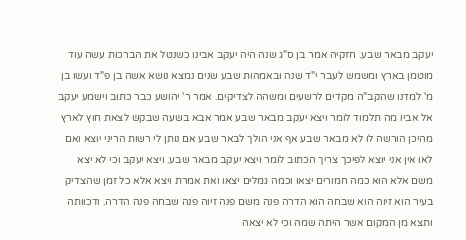יעקב מבאר שבע. חזקיה אמר בן ס"ג שנה היה יעקב אבינו כשנטל את הברכות עשה עוד מוטמן בארץ ומשמש לעבר י"ד שנה ובאמהות שבע שנים נמצא נושא אשה בן פ"ד ועשו בן מ' למדנו שהקב"ה מקדים לרשעים ומשהה לצדיקים. אמר ר' יהושע כבר כתוב וישמע יעקב אל אביו מה תלמוד לומר ויצא יעקב מבאר שבע אמר אבא בשעה שבקש לצאת חוץ לארץ מהיכן הורשה לו לא מבאר שבע אף אני הולך לבאר שבע אם נותן לי רשות הריני יוצא ואם לאו אין אני יוצא לפיכך צריך הכתוב לומר ויצא יעקב מבאר שבע. ויצא יעקב וכי לא יצא משם אלא הוא כמה חמורים יצאו וכמה גמלים יצאו ואת אמרת ויצא אלא כל זמן שהצדיק בעיר הוא זיוה הוא שבחה הוא הדרה פנה משם פנה זיוה פנה שבחה פנה הדרה. ודכוותה ותצא מן המקום אשר היתה שמה וכי לא יצאה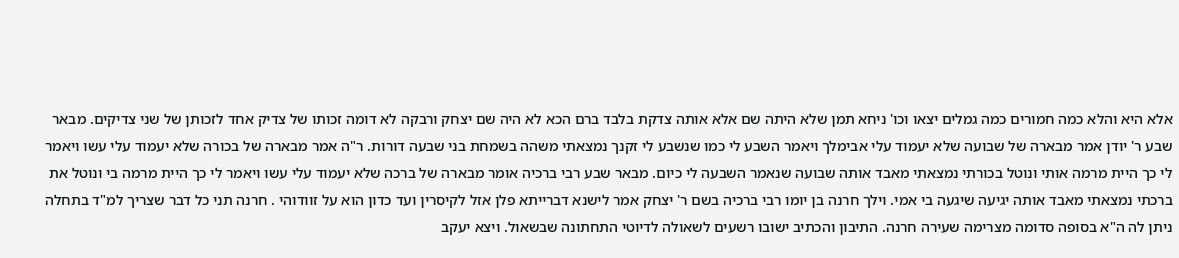אלא היא והלא כמה חמורים כמה גמלים יצאו וכו' ניחא תמן שלא היתה שם אלא אותה צדקת בלבד ברם הכא לא היה שם יצחק ורבקה לא דומה זכותו של צדיק אחד לזכותן של שני צדיקים. מבאר שבע ר' יודן אמר מבארה של שבועה שלא יעמוד עלי אבימלך ויאמר השבע לי כמו שנשבע לי זקנך נמצאתי משהה בשמחת בני שבעה דורות. ר"ה אמר מבארה של בכורה שלא יעמוד עלי עשו ויאמר לי כך היית מרמה אותי ונוטל בכורתי נמצאתי מאבד אותה שבועה שנאמר השבעה לי כיום. מבאר שבע רבי ברכיה אומר מבארה של ברכה שלא יעמוד עלי עשו ויאמר לי כך היית מרמה בי ונוטל את ברכתי נמצאתי מאבד אותה יגיעה שיגעה בי אמי. וילך חרנה בן יומו רבי ברכיה בשם ר' יצחק אמר לישנא דברייתא פלן אזל לקיסרין ועד כדון הוא על זוודוהי . חרנה תני כל דבר שצריך למ"ד בתחלה ניתן לה ה"א בסופה סדומה מצרימה שעירה חרנה. התיבון והכתיב ישובו רשעים לשאולה לדיוטי התחתונה שבשאול. ויצא יעקב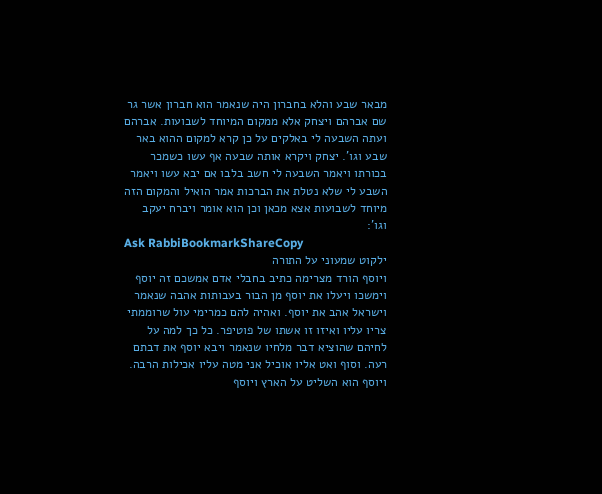מבאר שבע והלא בחברון היה שנאמר הוא חברון אשר גר שם אברהם ויצחק אלא ממקום המיוחד לשבועות. אברהם ועתה השבעה לי באלקים על כן קרא למקום ההוא באר שבע וגו'. יצחק ויקרא אותה שבעה אף עשו כשמכר בכורתו ויאמר השבעה לי חשב בלבו אם יבא עשו ויאמר השבע לי שלא נטלת את הברכות אמר הואיל והמקום הזה מיוחד לשבועות אצא מכאן וכן הוא אומר ויברח יעקב וגו':
Ask RabbiBookmarkShareCopy
ילקוט שמעוני על התורה
ויוסף הורד מצרימה כתיב בחבלי אדם אמשכם זה יוסף וימשכו ויעלו את יוסף מן הבור בעבותות אהבה שנאמר וישראל אהב את יוסף. ואהיה להם כמרימי עול שרוממתי צריו עליו ואיזו זו אשתו של פוטיפר. כל כך למה על לחיהם שהוציא דבר מלחיו שנאמר ויבא יוסף את דבתם רעה. וסוף ואט אליו אוכיל אני מטה עליו אכילות הרבה. ויוסף הוא השליט על הארץ ויוסף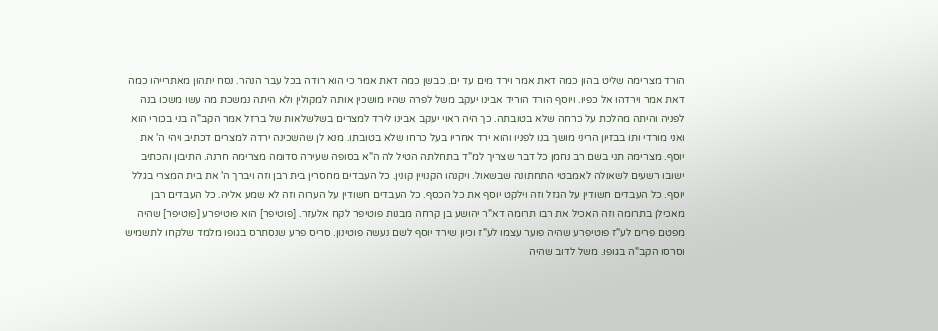הורד מצרימה שליט בהון כמה דאת אמר וירד מים עד ים. כבשן כמה דאת אמר כי הוא רודה בכל עבר הנהר. נסח יתהון מאתרייהו כמה דאת אמר וירדהו אל כפיו. ויוסף הורד הוריד אבינו יעקב משל לפרה שהיו מושכין אותה למקולין ולא היתה נמשכת מה עשו משכו בנה לפניה והיתה מהלכת על כרחה שלא בטובתה. כך היה ראוי יעקב אבינו לירד למצרים בשלשלאות של ברזל אמר הקב"ה בני בכורי הוא ואני מורדי ותו בבזיון הריני מושך בנו לפניו והוא ירד אחריו בעל כרחו שלא בטובתו. מנא לן שהשכינה ירדה למצרים דכתיב ויהי ה' את יוסף. מצרימה תני בשם רב נחמן כל דבר שצריך למ"ד בתחלתה הטיל לה ה"א בסופה שעירה סדומה מצרימה חרנה. התיבון והכתיב ישובו רשעים לשאולה לאמבטי התחתונה שבשאול. ויקנהו הקנויין קונין. כל העבדים מחסרין בית רבן וזה ויברך ה' את בית המצרי בגלל יוסף. כל העבדים חשודין על הגזל וזה וילקט יוסף את כל הכסף. כל העבדים חשודין על הערוה וזה לא שמע אליה. כל העבדים רבן מאכילן בתרומה וזה האכיל את רבו תרומה דא"ר יהושע בן קרחה מבנות פוטיפר לקח אלעזר. [פוטיפר] הוא פוטיפרע [פוטיפר] שהיה מפטם פרים לע"ז פוטיפרע שהיה פוער עצמו לע"ז וכיון שירד יוסף לשם נעשה פוטינון. סריס פרע שנסתרס בגופו מלמד שלקחו לתשמיש וסרסו הקב"ה בגופו. משל לדוב שהיה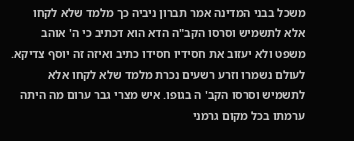משכל בבני המדינה אמר תברון ניביה כך מלמד שלא לקחו אלא לתשמיש וסרסו הקב"ה הדא הוא דכתיב כי ה' אוהב משפט ולא יעזוב את חסידיו חסידו כתיב ואיזה זה יוסף צדיקא. לעולם נשמרו וזרע רשעים נכרת מלמד שלא לקחו אלא לתשמיש וסרסו הקב' ה בגופו. איש מצרי גבר ערום מה היתה ערמתו בכל מקום גרמני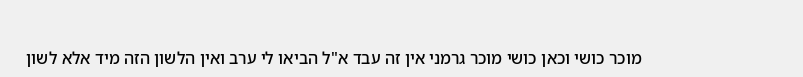מוכר כושי וכאן כושי מוכר גרמני אין זה עבד א"ל הביאו לי ערב ואין הלשון הזה מיד אלא לשון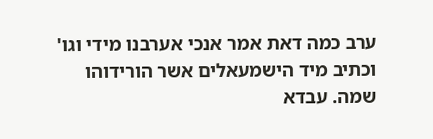ערב כמה דאת אמר אנכי אערבנו מידי וגו' וכתיב מיד הישמעאלים אשר הורידוהו שמה. עבדא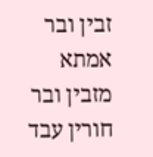זבין ובר אמתא מזבין ובר חורין עבד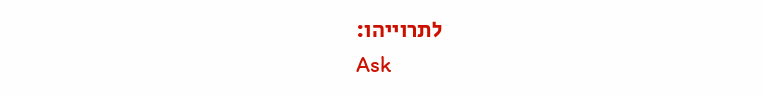לתרוייהו:
Ask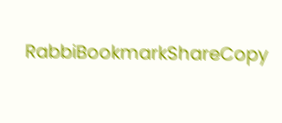RabbiBookmarkShareCopy